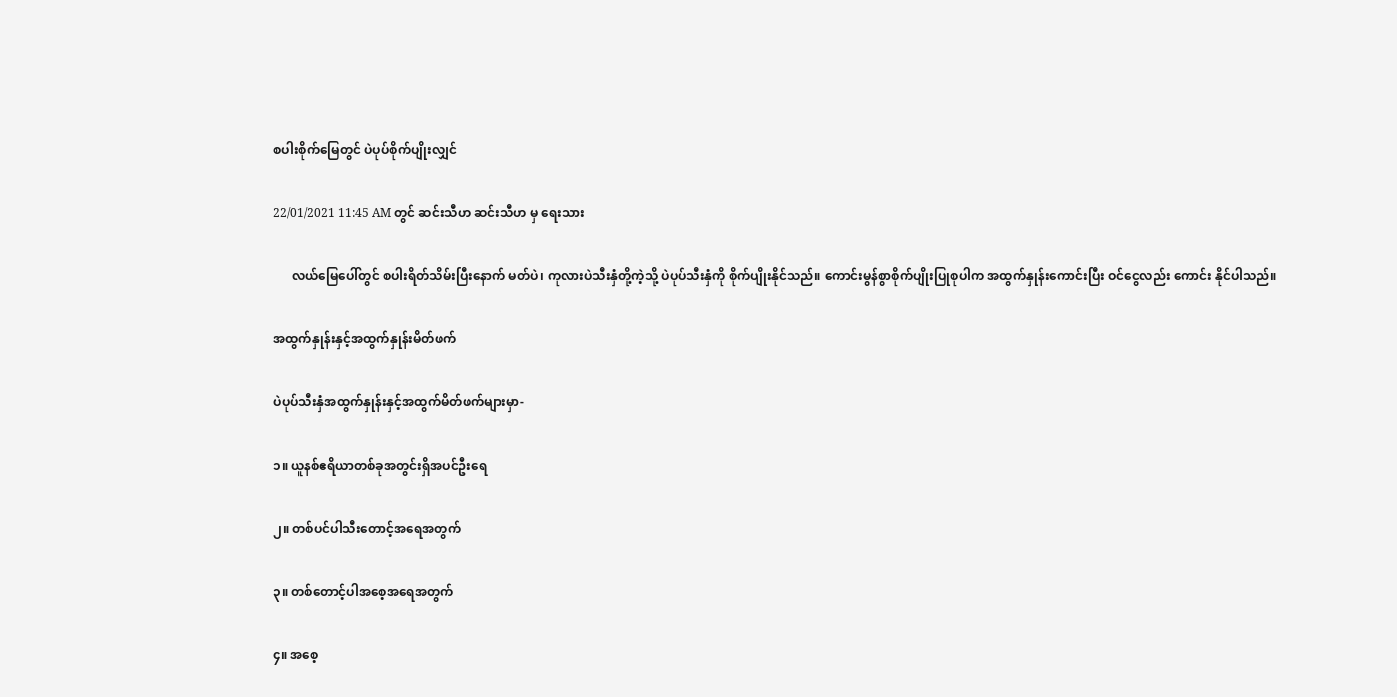စပါးစိုက်မြေတွင် ပဲပုပ်စိုက်ပျိုးလျှင်

22/01/2021 11:45 AM တွင် ဆင်းသီဟ ဆင်းသီဟ မှ ရေးသား

      လယ်မြေပေါ်တွင် စပါးရိတ်သိမ်းပြီးနောက် မတ်ပဲ၊ ကုလားပဲသီးနှံတို့ကဲ့သို့ ပဲပုပ်သီးနှံကို စိုက်ပျိုးနိုင်သည်။ ကောင်းမွန်စွာစိုက်ပျိုးပြုစုပါက အထွက်နှုန်းကောင်းပြီး ဝင်ငွေလည်း ကောင်း နိုင်ပါသည်။

အထွက်နှုန်းနှင့်အထွက်နှုန်းမိတ်ဖက်

ပဲပုပ်သီးနှံအထွက်နှုန်းနှင့်အထွက်မိတ်ဖက်များမှာ-

၁။ ယူနစ်ဧရိယာတစ်ခုအတွင်းရှိအပင်ဦးရေ

၂။ တစ်ပင်ပါသီးတောင့်အရေအတွက်

၃။ တစ်တောင့်ပါအစေ့အရေအတွက်

၄။ အစေ့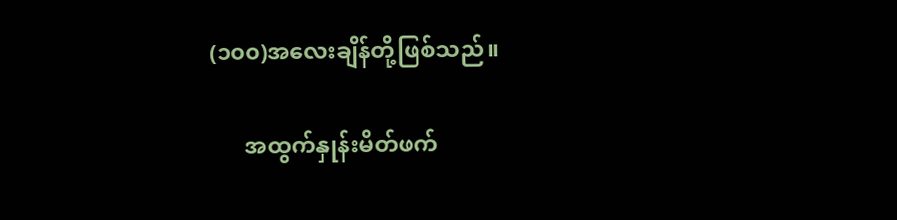(၁၀၀)အလေးချိန်တို့ဖြစ်သည်။

      အထွက်နှုန်းမိတ်ဖက်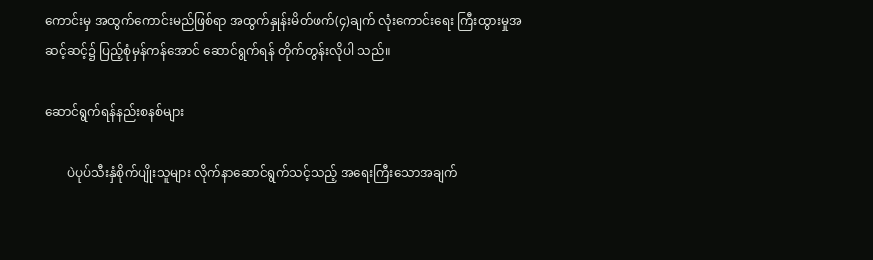ကောင်းမှ အထွက်ကောင်းမည်ဖြစ်ရာ အထွက်နှုန်းမိတ်ဖက်(၄)ချက် လုံးကောင်းရေး ကြီးထွားမှုအဆင့်ဆင့်၌ ပြည့်စုံမှန်ကန်အောင် ဆောင်ရွက်ရန် တိုက်တွန်းလိုပါ သည်။

ဆောင်ရွက်ရန်နည်းစနစ်များ

       ပဲပုပ်သီးနှံစိုက်ပျိုးသူများ လိုက်နာဆောင်ရွက်သင့်သည့် အရေးကြီးသောအချက်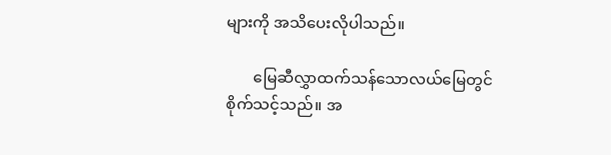များကို အသိပေးလိုပါသည်။

       မြေဆီလွှာထက်သန်သောလယ်မြေတွင် စိုက်သင့်သည်။ အ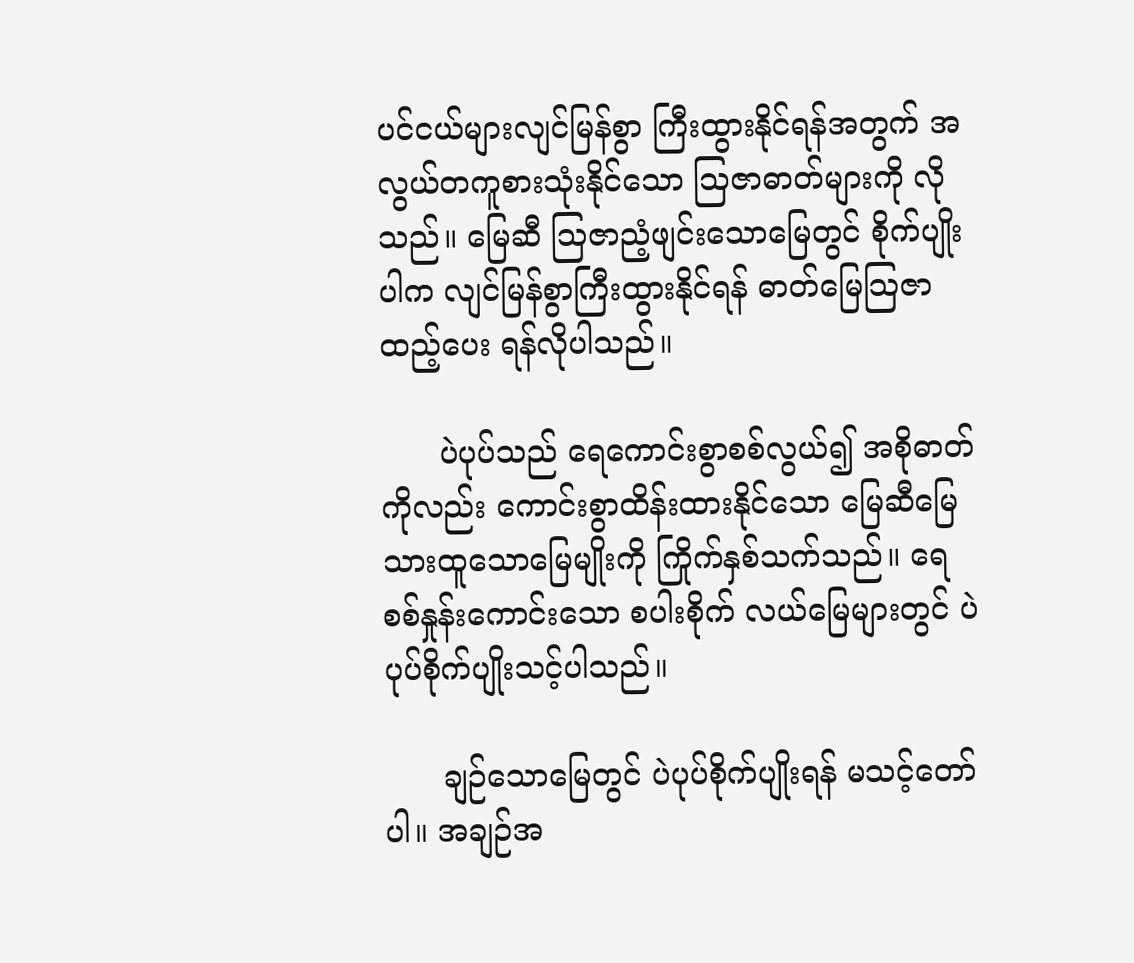ပင်ငယ်များလျင်မြန်စွာ ကြီးထွားနိုင်ရန်အတွက် အလွယ်တကူစားသုံးနိုင်သော သြဇာဓာတ်များကို လိုသည်။ မြေဆီ သြဇာညံ့ဖျင်းသောမြေတွင် စိုက်ပျိုးပါက လျင်မြန်စွာကြီးထွားနိုင်ရန် ဓာတ်မြေသြဇာထည့်ပေး ရန်လိုပါသည်။

      ပဲပုပ်သည် ရေကောင်းစွာစစ်လွယ်၍ အစိုဓာတ်ကိုလည်း ကောင်းစွာထိန်းထားနိုင်သော မြေဆီမြေသားထူသောမြေမျိုးကို ကြိုက်နှစ်သက်သည်။ ရေစစ်နှုန်းကောင်းသော စပါးစိုက် လယ်မြေများတွင် ပဲပုပ်စိုက်ပျိုးသင့်ပါသည်။

      ချဉ်သောမြေတွင် ပဲပုပ်စိုက်ပျိုးရန် မသင့်တော်ပါ။ အချဉ်အ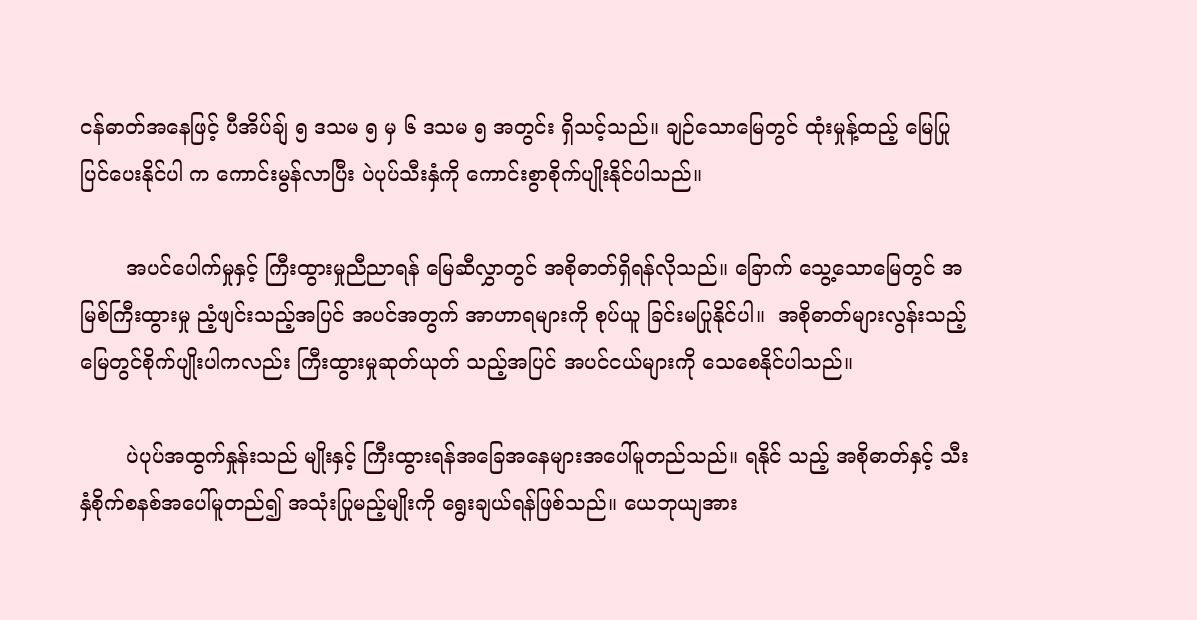ငန်ဓာတ်အနေဖြင့် ပီအိပ်ချ် ၅ ဒသမ ၅ မှ ၆ ဒသမ ၅ အတွင်း ရှိသင့်သည်။ ချဉ်သောမြေတွင် ထုံးမှုန့်ထည့် မြေပြုပြင်ပေးနိုင်ပါ က ကောင်းမွန်လာပြီး ပဲပုပ်သီးနှံကို ကောင်းစွာစိုက်ပျိုးနိုင်ပါသည်။

       အပင်ပေါက်မှုနှင့် ကြီးထွားမှုညီညာရန် မြေဆီလွှာတွင် အစိုဓာတ်ရှိရန်လိုသည်။ ခြောက် သွေ့သောမြေတွင် အမြစ်ကြီးထွားမှု ညံ့ဖျင်းသည့်အပြင် အပင်အတွက် အာဟာရများကို စုပ်ယူ ခြင်းမပြုနိုင်ပါ။  အစိုဓာတ်များလွန်းသည့် မြေတွင်စိုက်ပျိုးပါကလည်း ကြီးထွားမှုဆုတ်ယုတ် သည့်အပြင် အပင်ငယ်များကို သေစေနိုင်ပါသည်။

       ပဲပုပ်အထွက်နှုန်းသည် မျိုးနှင့် ကြီးထွားရန်အခြေအနေများအပေါ်မူတည်သည်။ ရနိုင် သည့် အစိုဓာတ်နှင့် သီးနှံစိုက်စနစ်အပေါ်မူတည်၍ အသုံးပြုမည့်မျိုးကို ရွေးချယ်ရန်ဖြစ်သည်။ ယေဘုယျအား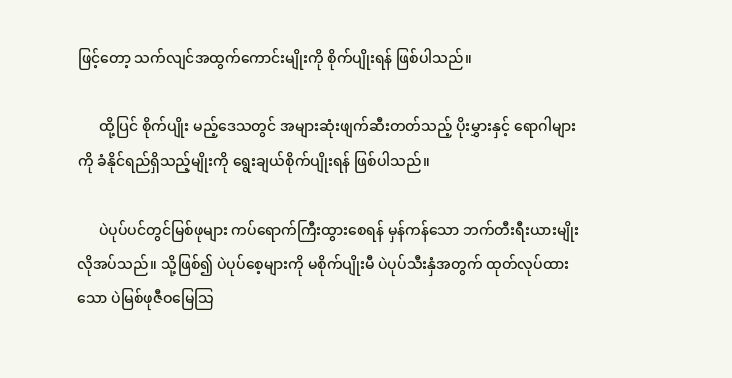ဖြင့်တော့ သက်လျင်အထွက်ကောင်းမျိုးကို စိုက်ပျိုးရန် ဖြစ်ပါသည်။

      ထို့ပြင် စိုက်ပျိုး မည့်ဒေသတွင် အများဆုံးဖျက်ဆီးတတ်သည့် ပိုးမွှားနှင့် ရောဂါများကို ခံနိုင်ရည်ရှိသည့်မျိုးကို ရွေးချယ်စိုက်ပျိုးရန် ဖြစ်ပါသည်။

      ပဲပုပ်ပင်တွင်မြစ်ဖုများ ကပ်ရောက်ကြီးထွားစေရန် မှန်ကန်သော ဘက်တီးရီးယားမျိုး လိုအပ်သည်။ သို့ဖြစ်၍ ပဲပုပ်စေ့များကို မစိုက်ပျိုးမီ ပဲပုပ်သီးနှံအတွက် ထုတ်လုပ်ထားသော ပဲမြစ်ဖုဇီဝမြေသြ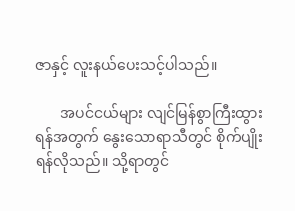ဇာနှင့် လူးနယ်ပေးသင့်ပါသည်။

       အပင်ငယ်များ လျင်မြန်စွာကြီးထွားရန်အတွက် နွေးသောရာသီတွင် စိုက်ပျိုးရန်လိုသည်။ သို့ရာတွင်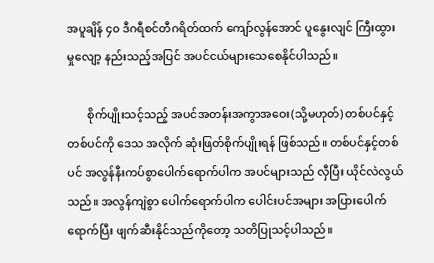အပူချိန် ၄၀ ဒီဂရီစင်တီဂရိတ်ထက် ကျော်လွန်အောင် ပူနွေးလျင် ကြီးထွားမှုလျော့ နည်းသည့်အပြင် အပင်ငယ်များသေစေနိုင်ပါသည်။

       စိုက်ပျိုးသင့်သည့် အပင်အတန်းအကွာအဝေး(သို့မဟုတ်) တစ်ပင်နှင့်တစ်ပင်ကို ဒေသ အလိုက် ဆုံးဖြတ်စိုက်ပျိုးရန် ဖြစ်သည်။ တစ်ပင်နှင့်တစ်ပင် အလွန်နီးကပ်စွာ‌ပေါက်ရောက်ပါက အပင်များသည် လှီပြီး ယိုင်လဲလွယ်သည်။ အလွန်ကျဲစွာ ပေါက်ရောက်ပါက ပေါင်းပင်အများ အပြားပေါက်ရောက်ပြီး ဖျက်ဆီးနိုင်သည်ကိုတော့ သတိပြုသင့်ပါသည်။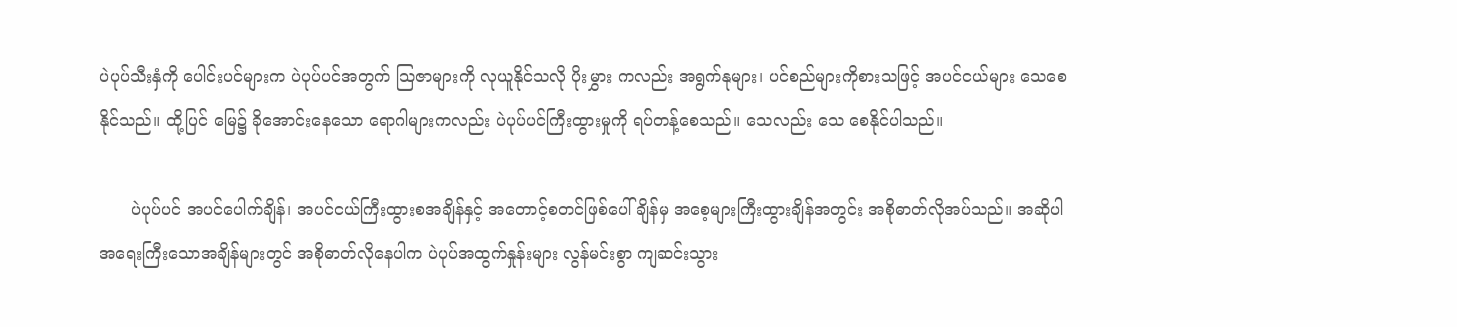ပဲပုပ်သီးနှံကို ပေါင်းပင်များက ပဲပုပ်ပင်အတွက် သြဇာများကို လုယူနိုင်သလို ပိုးမွှား ကလည်း အရွက်နုများ၊ ပင်စည်များကိုစားသဖြင့် အပင်ငယ်များ သေစေနိုင်သည်။ ထို့ပြင် မြေ၌ ခိုအောင်းနေသော ရောဂါများကလည်း ပဲပုပ်ပင်ကြီးထွားမှုကို ရပ်တန့်စေသည်။ သေလည်း သေ စေနိုင်ပါသည်။

      ပဲပုပ်ပင် အပင်‌ပေါက်ချိန်၊ အပင်ငယ်ကြီးထွားစအချိန်နှင့် အတောင့်စတင်ဖြစ်ပေါ်ချိန်မှ အ‌စေ့များကြီးထွားချိန်အတွင်း အစိုဓာတ်လိုအပ်သည်။ အဆိုပါ အရေးကြီးသောအချိန်များတွင် အစိုဓာတ်လိုနေပါက ပဲပုပ်အထွက်နှုန်းများ လွန်မင်းစွာ ကျဆင်းသွား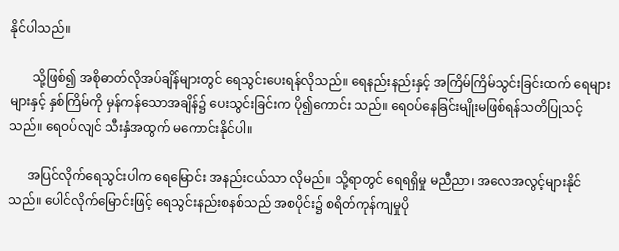နိုင်ပါသည်။

       သို့ဖြစ်၍ အစိုဓာတ်လိုအပ်ချိန်များတွင် ရေသွင်းပေးရန်လိုသည်။ ရေနည်းနည်းနှင့် အကြိမ်ကြိမ်သွင်းခြင်းထက် ရေများများနှင့် နှစ်ကြိမ်ကို မှန်ကန်သောအချိန်၌ ပေးသွင်းခြင်းက ပို၍ကောင်း သည်။ ရေဝပ်နေခြင်းမျိုးမဖြစ်ရန်သတိပြုသင့်သည်။ ရေဝပ်လျင် သီးနှံအထွက် မကောင်းနိုင်ပါ။

      အပြင်လိုက်ရေသွင်းပါက ရေမြောင်း အနည်းငယ်သာ လိုမည်။ သို့ရာတွင် ရေရရှိမှု မညီညာ၊ အလေအလွင့်များနိုင်သည်။ ပေါင်လိုက်မြောင်းဖြင့် ရေသွင်းနည်းစနစ်သည် အစပိုင်း၌ စရိတ်ကုန်ကျမှုပို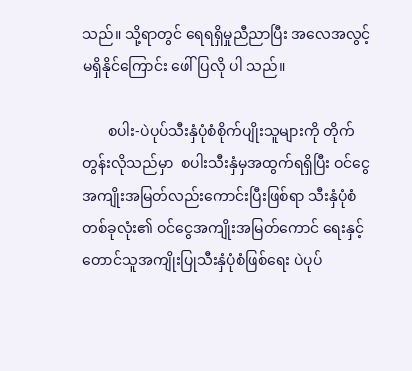သည်။ သို့ရာတွင် ရေရရှိမှုညီညာပြီး အလေအလွင့်မရှိနိုင်ကြောင်း ဖေါ်ပြလို ပါ သည်။

       စပါး-ပဲပုပ်သီးနှံပုံစံစိုက်ပျိုးသူများကို တိုက်တွန်းလိုသည်မှာ  စပါးသီးနှံမှအထွက်ရရှိပြီး ဝင်ငွေအကျိုးအမြတ်လည်းကောင်းပြီးဖြစ်ရာ သီးနှံပုံစံတစ်ခုလုံး၏ ဝင်ငွေအကျိုးအမြတ်ကောင် ရေးနှင့် တောင်သူအကျိုးပြုသီးနှံပုံစံဖြစ်ရေး ပဲပုပ်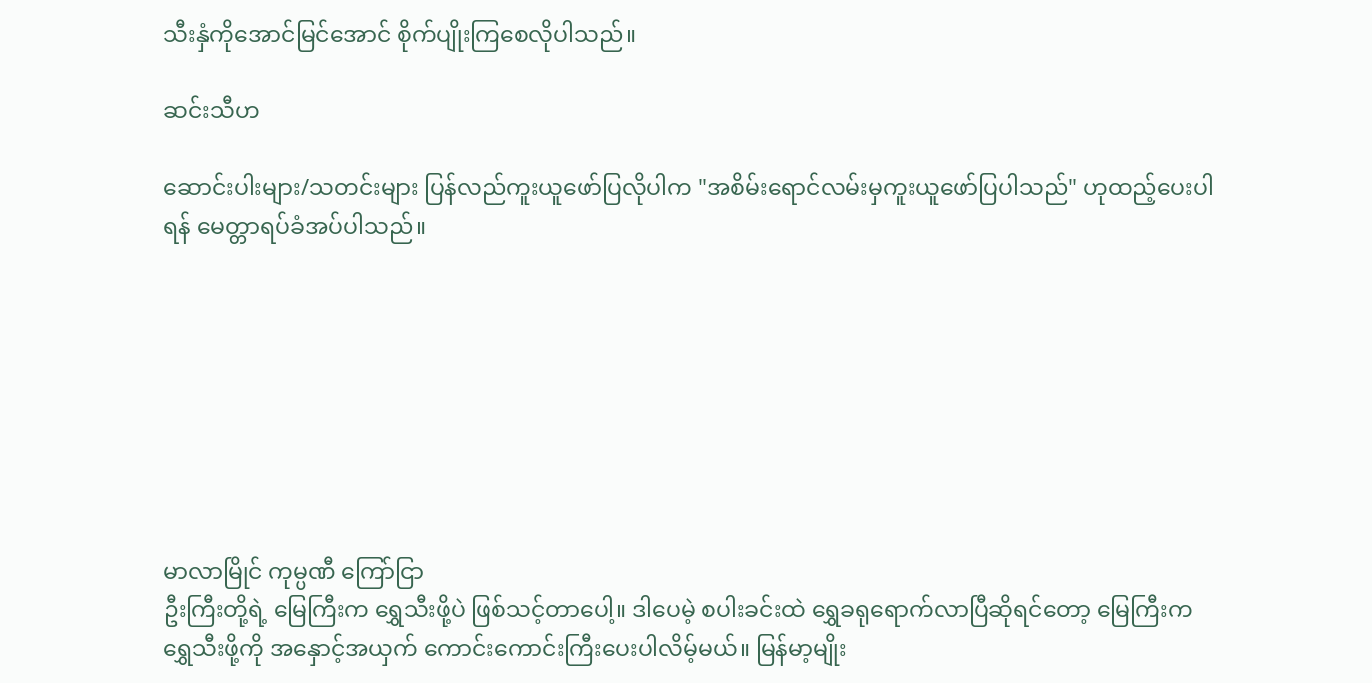သီးနှံကိုအောင်မြင်အောင် စိုက်ပျိုးကြစေလိုပါသည်။

ဆင်းသီဟ

ဆောင်းပါးများ/သတင်းများ ပြန်လည်ကူးယူဖော်ပြလိုပါက "အစိမ်းရောင်လမ်းမှကူးယူဖော်ပြပါသည်" ဟုထည့်ပေးပါရန် မေတ္တာရပ်ခံအပ်ပါသည်။








မာလာမြိုင် ကုမ္ပဏီ ကြော်ငြာ
ဦးကြီးတို့ရဲ့ မြေကြီးက ရွှေသီးဖို့ပဲ ဖြစ်သင့်တာပေါ့။ ဒါပေမဲ့ စပါးခင်းထဲ ရွှေခရုရောက်လာပြီဆိုရင်တော့ မြေကြီးက ရွှေသီးဖို့ကို အနှောင့်အယှက် ကောင်းကောင်းကြီးပေးပါလိမ့်မယ်။ မြန်မာ့မျိုး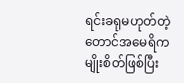ရင်းခရုမဟုတ်တဲ့ တောင်အမေရိကမျိုးစိတ်ဖြစ်ပြီး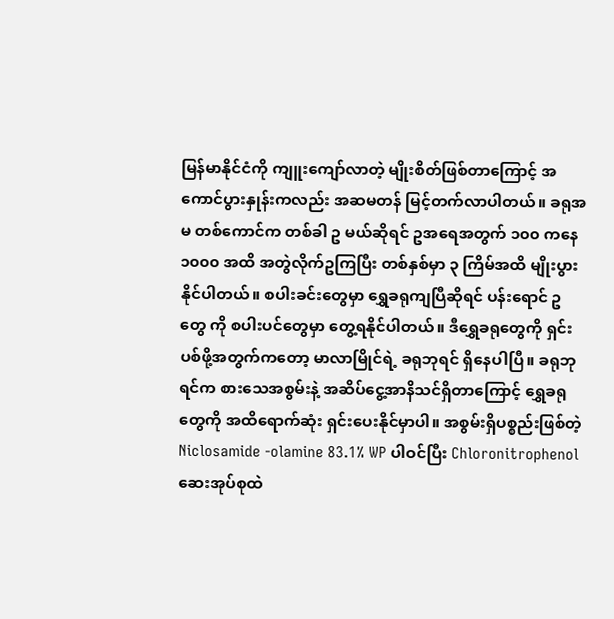မြန်မာနိုင်ငံကို ကျူးကျော်လာတဲ့ မျိုးစိတ်ဖြစ်တာကြောင့် အကောင်ပွားနှုန်းကလည်း အဆမတန် မြင့်တက်လာပါတယ်။ ခရုအမ တစ်ကောင်က တစ်ခါ ဥ မယ်ဆိုရင် ဥအရေအတွက် ၁၀၀ ကနေ ၁၀၀၀ အထိ အတွဲလိုက်ဥကြပြီး တစ်နှစ်မှာ ၃ ကြိမ်အထိ မျိုးပွားနိုင်ပါတယ်။ စပါးခင်းတွေမှာ ရွှေခရုကျပြီဆိုရင် ပန်းရောင် ဥ တွေ ကို စပါးပင်တွေမှာ တွေ့ရနိုင်ပါတယ်။ ဒီရွှေခရုတွေကို ရှင်းပစ်ဖို့အတွက်ကတော့ မာလာမြိုင်ရဲ့ ခရုဘုရင် ရှိနေပါပြီ။ ခရုဘုရင်က စားသေအစွမ်းနဲ့ အဆိပ်ငွေ့အာနိသင်ရှိတာကြောင့် ရွှေခရုတွေကို အထိရောက်ဆုံး ရှင်းပေးနိုင်မှာပါ။ အစွမ်းရှိပစ္စည်းဖြစ်တဲ့ Niclosamide -olamine 83.1% WP ပါဝင်ပြီး Chloronitrophenol ဆေးအုပ်စုထဲ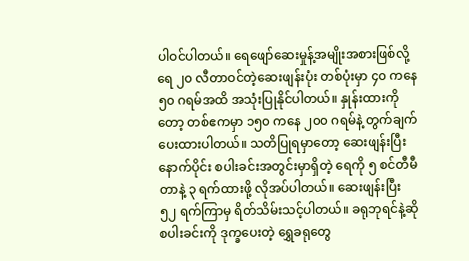ပါဝင်ပါတယ်။ ရေဖျော်ဆေးမှုန့်အမျိုးအစားဖြစ်လို့ ရေ ၂၀ လီတာဝင်တဲ့ဆေးဖျန်းပုံး တစ်ပုံးမှာ ၄၀ ကနေ ၅၀ ဂရမ်အထိ အသုံးပြုနိုင်ပါတယ်။ နှုန်းထားကိုတော့ တစ်ဧကမှာ ၁၅၀ ကနေ ၂၀၀ ဂရမ်နဲ့ တွက်ချက်ပေးထားပါတယ်။ သတိပြုရမှာတော့ ဆေးဖျန်းပြီးနောက်ပိုင်း စပါးခင်းအတွင်းမှာရှိတဲ့ ရေကို ၅ စင်တီမီတာနဲ့ ၃ ရက်ထားဖို့ လိုအပ်ပါတယ်။ ဆေးဖျန်းပြီး ၅၂ ရက်ကြာမှ ရိတ်သိမ်းသင့်ပါတယ်။ ခရုဘုရင်နဲ့ဆို စပါးခင်းကို ဒုက္ခပေးတဲ့ ရွှေခရုတွေ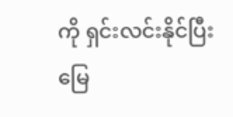ကို ရှင်းလင်းနိုင်ပြီး မြေ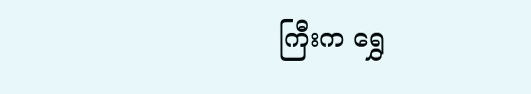ကြီးက ရွှေ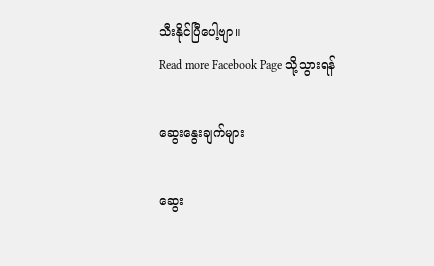သီးနိုင်ပြီပေါ့ဗျာ။
Read more Facebook Page သို့သွားရန်

ဆွေးနွေးချက်များ

ဆွေး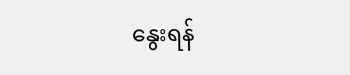နွေးရန်